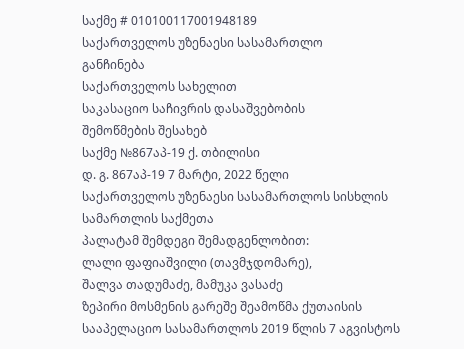საქმე # 010100117001948189
საქართველოს უზენაესი სასამართლო
განჩინება
საქართველოს სახელით
საკასაციო საჩივრის დასაშვებობის
შემოწმების შესახებ
საქმე №867აპ-19 ქ. თბილისი
დ. გ. 867აპ-19 7 მარტი, 2022 წელი
საქართველოს უზენაესი სასამართლოს სისხლის სამართლის საქმეთა
პალატამ შემდეგი შემადგენლობით:
ლალი ფაფიაშვილი (თავმჯდომარე),
შალვა თადუმაძე, მამუკა ვასაძე
ზეპირი მოსმენის გარეშე შეამოწმა ქუთაისის სააპელაციო სასამართლოს 2019 წლის 7 აგვისტოს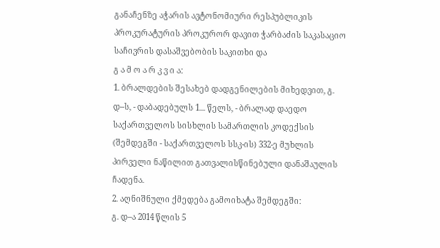განაჩენზე აჭარის ავტონომიური რესპუბლიკის პროკურატურის პროკურორ დავით ჭარბაძის საკასაციო საჩივრის დასაშვებობის საკითხი და
გ ა მ ო ა რ კ ვ ი ა:
1. ბრალდების შესახებ დადგენილების მიხედვით, გ. დ–ს, - დაბადებულს 1... წელს, - ბრალად დაედო საქართველოს სისხლის სამართლის კოდექსის (შემდეგში - საქართველოს სსკ-ის) 332-ე მუხლის პირველი ნაწილით გათვალისწინებული დანაშაულის ჩადენა.
2. აღნიშნული ქმედება გამოიხატა შემდეგში:
გ. დ–ა 2014 წლის 5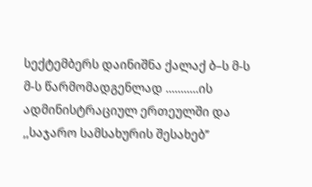სექტემბერს დაინიშნა ქალაქ ბ–ს მ-ს მ-ს წარმომადგენლად ...........ის ადმინისტრაციულ ერთეულში და ,,საჯარო სამსახურის შესახებ’’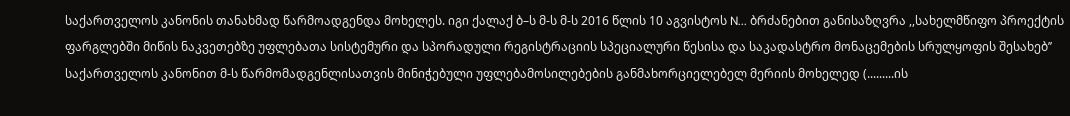საქართველოს კანონის თანახმად წარმოადგენდა მოხელეს. იგი ქალაქ ბ–ს მ-ს მ-ს 2016 წლის 10 აგვისტოს N... ბრძანებით განისაზღვრა ,,სახელმწიფო პროექტის ფარგლებში მიწის ნაკვეთებზე უფლებათა სისტემური და სპორადული რეგისტრაციის სპეციალური წესისა და საკადასტრო მონაცემების სრულყოფის შესახებ’’ საქართველოს კანონით მ-ს წარმომადგენლისათვის მინიჭებული უფლებამოსილებების განმახორციელებელ მერიის მოხელედ (.........ის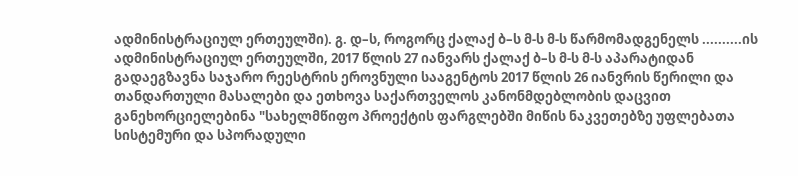ადმინისტრაციულ ერთეულში). გ. დ–ს, როგორც ქალაქ ბ–ს მ-ს მ-ს წარმომადგენელს ..........ის ადმინისტრაციულ ერთეულში, 2017 წლის 27 იანვარს ქალაქ ბ–ს მ-ს მ-ს აპარატიდან გადაეგზავნა საჯარო რეესტრის ეროვნული სააგენტოს 2017 წლის 26 იანვრის წერილი და თანდართული მასალები და ეთხოვა საქართველოს კანონმდებლობის დაცვით განეხორციელებინა "სახელმწიფო პროექტის ფარგლებში მიწის ნაკვეთებზე უფლებათა სისტემური და სპორადული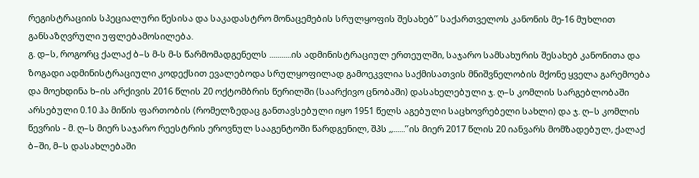რეგისტრაციის სპეციალური წესისა და საკადასტრო მონაცემების სრულყოფის შესახებ’’ საქართველოს კანონის მე-16 მუხლით განსაზღვრული უფლებამოსილება.
გ. დ–ს, როგორც ქალაქ ბ–ს მ-ს მ-ს წარმომადგენელს ...........ის ადმინისტრაციულ ერთეულში, საჯარო სამსახურის შესახებ კანონითა და ზოგადი ადმინისტრაციული კოდექსით ევალებოდა სრულყოფილად გამოეკვლია საქმისათვის მნიშვნელობის მქონე ყველა გარემოება და მოეხდინა ხ–ის არქივის 2016 წლის 20 ოქტომბრის წერილში (საარქივო ცნობაში) დასახელებული ჯ. ღ–ს კომლის სარგებლობაში არსებული 0.10 ჰა მიწის ფართობის (რომელზედაც განთავსებული იყო 1951 წელს აგებული საცხოვრებელი სახლი) და ჯ. ღ–ს კომლის წევრის - მ. ღ–ს მიერ საჯარო რეესტრის ეროვნულ სააგენტოში წარდგენილ, შპს ,,......’’ის მიერ 2017 წლის 20 იანვარს მომზადებულ, ქალაქ ბ–ში, მ–ს დასახლებაში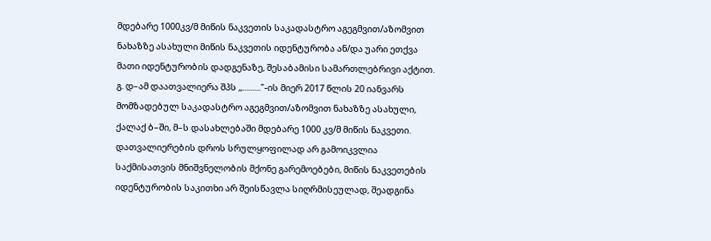მდებარე 1000კვ/მ მიწის ნაკვეთის საკადასტრო აგეგმვით/აზომვით ნახაზზე ასახული მიწის ნაკვეთის იდენტურობა ან/და უარი ეთქვა მათი იდენტურობის დადგენაზე, შესაბამისი სამართლებრივი აქტით.
გ. დ–ამ დაათვალიერა შპს ,,........."-ის მიერ 2017 წლის 20 იანვარს მომზადებულ საკადასტრო აგეგმვით/აზომვით ნახაზზე ასახული, ქალაქ ბ–ში, მ–ს დასახლებაში მდებარე 1000 კვ/მ მიწის ნაკვეთი. დათვალიერების დროს სრულყოფილად არ გამოიკვლია საქმისათვის მნიშვნელობის მქონე გარემოებები, მიწის ნაკვეთების იდენტურობის საკითხი არ შეისწავლა სიღრმისეულად, შეადგინა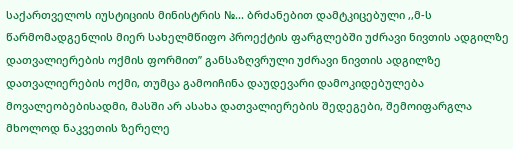საქართველოს იუსტიციის მინისტრის №... ბრძანებით დამტკიცებული ,,მ-ს წარმომადგენლის მიერ სახელმწიფო პროექტის ფარგლებში უძრავი ნივთის ადგილზე დათვალიერების ოქმის ფორმით’’ განსაზღვრული უძრავი ნივთის ადგილზე დათვალიერების ოქმი, თუმცა გამოიჩინა დაუდევარი დამოკიდებულება მოვალეობებისადმი, მასში არ ასახა დათვალიერების შედეგები, შემოიფარგლა მხოლოდ ნაკვეთის ზერელე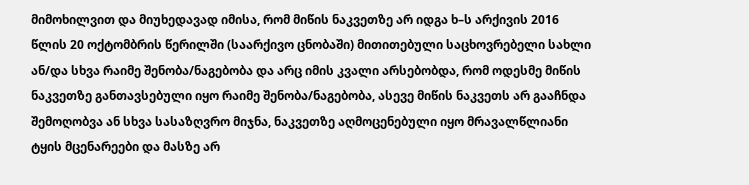მიმოხილვით და მიუხედავად იმისა, რომ მიწის ნაკვეთზე არ იდგა ხ–ს არქივის 2016 წლის 20 ოქტომბრის წერილში (საარქივო ცნობაში) მითითებული საცხოვრებელი სახლი ან/და სხვა რაიმე შენობა/ნაგებობა და არც იმის კვალი არსებობდა, რომ ოდესმე მიწის ნაკვეთზე განთავსებული იყო რაიმე შენობა/ნაგებობა, ასევე მიწის ნაკვეთს არ გააჩნდა შემოღობვა ან სხვა სასაზღვრო მიჯნა, ნაკვეთზე აღმოცენებული იყო მრავალწლიანი ტყის მცენარეები და მასზე არ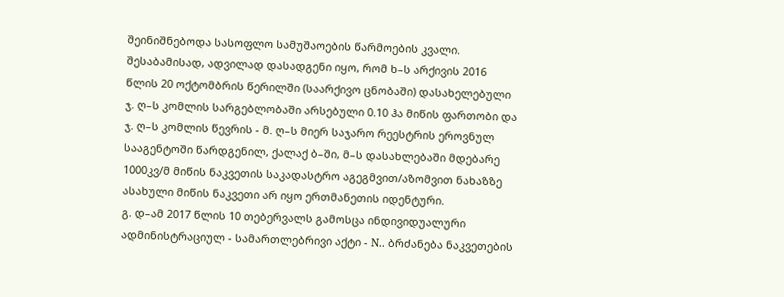შეინიშნებოდა სასოფლო სამუშაოების წარმოების კვალი. შესაბამისად, ადვილად დასადგენი იყო, რომ ხ–ს არქივის 2016 წლის 20 ოქტომბრის წერილში (საარქივო ცნობაში) დასახელებული ჯ. ღ–ს კომლის სარგებლობაში არსებული 0.10 ჰა მიწის ფართობი და ჯ. ღ–ს კომლის წევრის - მ. ღ–ს მიერ საჯარო რეესტრის ეროვნულ სააგენტოში წარდგენილ, ქალაქ ბ–ში, მ–ს დასახლებაში მდებარე 1000კვ/მ მიწის ნაკვეთის საკადასტრო აგეგმვით/აზომვით ნახაზზე ასახული მიწის ნაკვეთი არ იყო ერთმანეთის იდენტური.
გ. დ–ამ 2017 წლის 10 თებერვალს გამოსცა ინდივიდუალური ადმინისტრაციულ - სამართლებრივი აქტი - N.. ბრძანება ნაკვეთების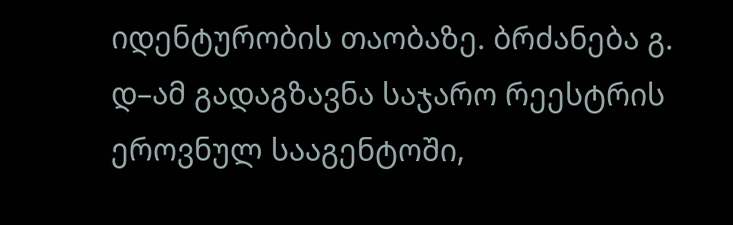იდენტურობის თაობაზე. ბრძანება გ. დ–ამ გადაგზავნა საჯარო რეესტრის ეროვნულ სააგენტოში,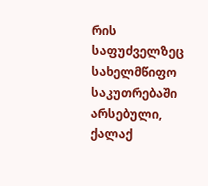რის საფუძველზეც სახელმწიფო საკუთრებაში არსებული, ქალაქ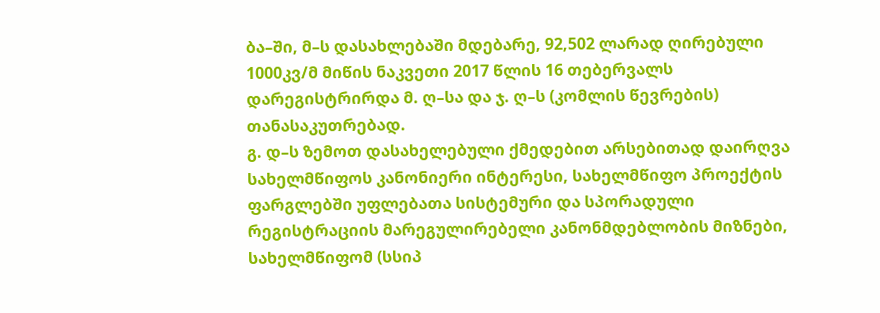ბა–ში, მ–ს დასახლებაში მდებარე, 92,502 ლარად ღირებული 1000კვ/მ მიწის ნაკვეთი 2017 წლის 16 თებერვალს დარეგისტრირდა მ. ღ–სა და ჯ. ღ–ს (კომლის წევრების) თანასაკუთრებად.
გ. დ–ს ზემოთ დასახელებული ქმედებით არსებითად დაირღვა სახელმწიფოს კანონიერი ინტერესი, სახელმწიფო პროექტის ფარგლებში უფლებათა სისტემური და სპორადული რეგისტრაციის მარეგულირებელი კანონმდებლობის მიზნები, სახელმწიფომ (სსიპ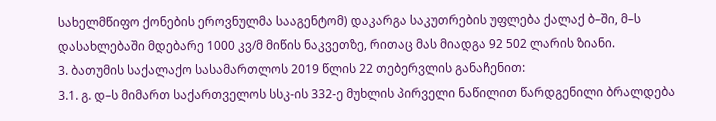სახელმწიფო ქონების ეროვნულმა სააგენტომ) დაკარგა საკუთრების უფლება ქალაქ ბ–ში, მ–ს დასახლებაში მდებარე 1000 კვ/მ მიწის ნაკვეთზე, რითაც მას მიადგა 92 502 ლარის ზიანი.
3. ბათუმის საქალაქო სასამართლოს 2019 წლის 22 თებერვლის განაჩენით:
3.1. გ. დ–ს მიმართ საქართველოს სსკ-ის 332-ე მუხლის პირველი ნაწილით წარდგენილი ბრალდება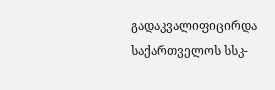გადაკვალიფიცირდა საქართველოს სსკ-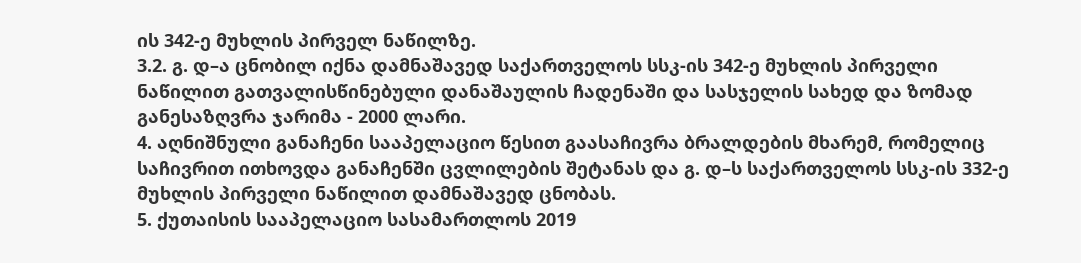ის 342-ე მუხლის პირველ ნაწილზე.
3.2. გ. დ–ა ცნობილ იქნა დამნაშავედ საქართველოს სსკ-ის 342-ე მუხლის პირველი ნაწილით გათვალისწინებული დანაშაულის ჩადენაში და სასჯელის სახედ და ზომად განესაზღვრა ჯარიმა - 2000 ლარი.
4. აღნიშნული განაჩენი სააპელაციო წესით გაასაჩივრა ბრალდების მხარემ, რომელიც საჩივრით ითხოვდა განაჩენში ცვლილების შეტანას და გ. დ–ს საქართველოს სსკ-ის 332-ე მუხლის პირველი ნაწილით დამნაშავედ ცნობას.
5. ქუთაისის სააპელაციო სასამართლოს 2019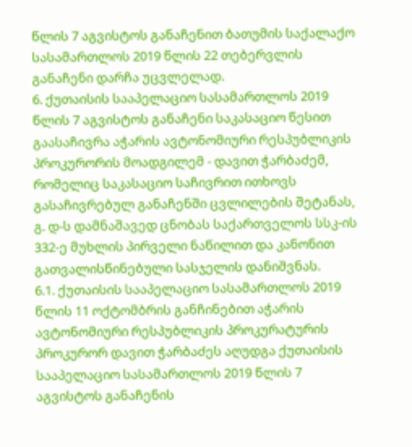წლის 7 აგვისტოს განაჩენით ბათუმის საქალაქო სასამართლოს 2019 წლის 22 თებერვლის განაჩენი დარჩა უცვლელად.
6. ქუთაისის სააპელაციო სასამართლოს 2019 წლის 7 აგვისტოს განაჩენი საკასაციო წესით გაასაჩივრა აჭარის ავტონომიური რესპუბლიკის პროკურორის მოადგილემ - დავით ჭარბაძემ, რომელიც საკასაციო საჩივრით ითხოვს გასაჩივრებულ განაჩენში ცვლილების შეტანას, გ. დ-ს დამნაშავედ ცნობას საქართველოს სსკ-ის 332-ე მუხლის პირველი ნაწილით და კანონით გათვალისწინებული სასჯელის დანიშვნას.
6.1. ქუთაისის სააპელაციო სასამართლოს 2019 წლის 11 ოქტომბრის განჩინებით აჭარის ავტონომიური რესპუბლიკის პროკურატურის პროკურორ დავით ჭარბაძეს აღუდგა ქუთაისის სააპელაციო სასამართლოს 2019 წლის 7 აგვისტოს განაჩენის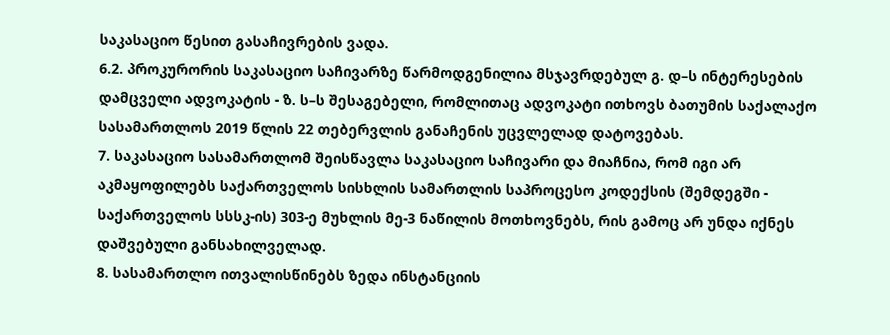საკასაციო წესით გასაჩივრების ვადა.
6.2. პროკურორის საკასაციო საჩივარზე წარმოდგენილია მსჯავრდებულ გ. დ–ს ინტერესების დამცველი ადვოკატის - ზ. ს–ს შესაგებელი, რომლითაც ადვოკატი ითხოვს ბათუმის საქალაქო სასამართლოს 2019 წლის 22 თებერვლის განაჩენის უცვლელად დატოვებას.
7. საკასაციო სასამართლომ შეისწავლა საკასაციო საჩივარი და მიაჩნია, რომ იგი არ აკმაყოფილებს საქართველოს სისხლის სამართლის საპროცესო კოდექსის (შემდეგში - საქართველოს სსსკ-ის) 303-ე მუხლის მე-3 ნაწილის მოთხოვნებს, რის გამოც არ უნდა იქნეს დაშვებული განსახილველად.
8. სასამართლო ითვალისწინებს ზედა ინსტანციის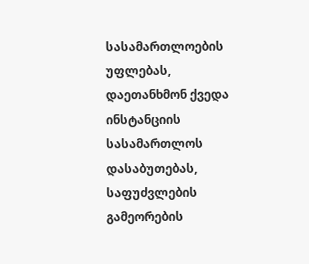სასამართლოების უფლებას, დაეთანხმონ ქვედა ინსტანციის სასამართლოს დასაბუთებას, საფუძვლების გამეორების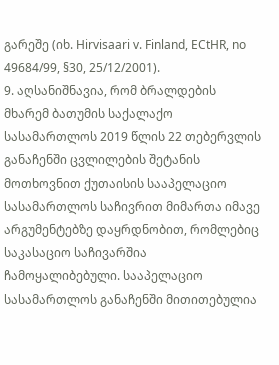გარეშე (იხ. Hirvisaari v. Finland, ECtHR, no 49684/99, §30, 25/12/2001).
9. აღსანიშნავია, რომ ბრალდების მხარემ ბათუმის საქალაქო სასამართლოს 2019 წლის 22 თებერვლის განაჩენში ცვლილების შეტანის მოთხოვნით ქუთაისის სააპელაციო სასამართლოს საჩივრით მიმართა იმავე არგუმენტებზე დაყრდნობით, რომლებიც საკასაციო საჩივარშია ჩამოყალიბებული. სააპელაციო სასამართლოს განაჩენში მითითებულია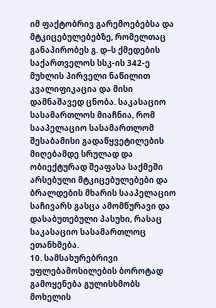იმ ფაქტობრივ გარემოებებსა და მტკიცებულებებზე, რომელთაც განაპირობეს გ. დ–ს ქმედების საქართველოს სსკ-ის 342-ე მუხლის პირველი ნაწილით კვალიფიკაცია და მისი დამნაშავედ ცნობა. საკასაციო სასამართლოს მიაჩნია, რომ სააპელაციო სასამართლომ შესაბამისი გადაწყვეტილების მიღებამდე სრულად და ობიექტურად შეაფასა საქმეში არსებული მტკიცებულებები და ბრალდების მხარის სააპელაციო საჩივარს გასცა ამომწურავი და დასაბუთებული პასუხი, რასაც საკასაციო სასამართლოც ეთანხმება.
10. სამსახურებრივი უფლებამოსილების ბოროტად გამოყენება გულისხმობს მოხელის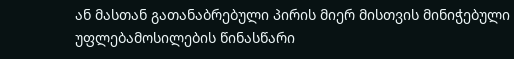ან მასთან გათანაბრებული პირის მიერ მისთვის მინიჭებული უფლებამოსილების წინასწარი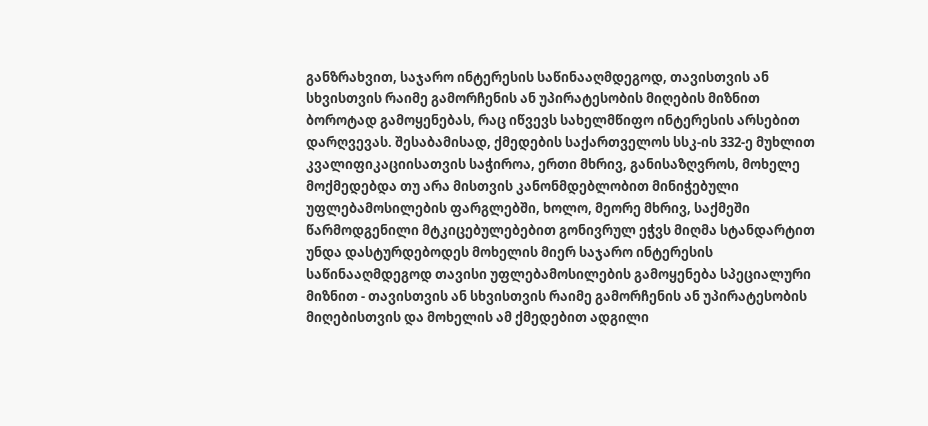განზრახვით, საჯარო ინტერესის საწინააღმდეგოდ, თავისთვის ან სხვისთვის რაიმე გამორჩენის ან უპირატესობის მიღების მიზნით ბოროტად გამოყენებას, რაც იწვევს სახელმწიფო ინტერესის არსებით დარღვევას. შესაბამისად, ქმედების საქართველოს სსკ-ის 332-ე მუხლით კვალიფიკაციისათვის საჭიროა, ერთი მხრივ, განისაზღვროს, მოხელე მოქმედებდა თუ არა მისთვის კანონმდებლობით მინიჭებული უფლებამოსილების ფარგლებში, ხოლო, მეორე მხრივ, საქმეში წარმოდგენილი მტკიცებულებებით გონივრულ ეჭვს მიღმა სტანდარტით უნდა დასტურდებოდეს მოხელის მიერ საჯარო ინტერესის საწინააღმდეგოდ თავისი უფლებამოსილების გამოყენება სპეციალური მიზნით - თავისთვის ან სხვისთვის რაიმე გამორჩენის ან უპირატესობის მიღებისთვის და მოხელის ამ ქმედებით ადგილი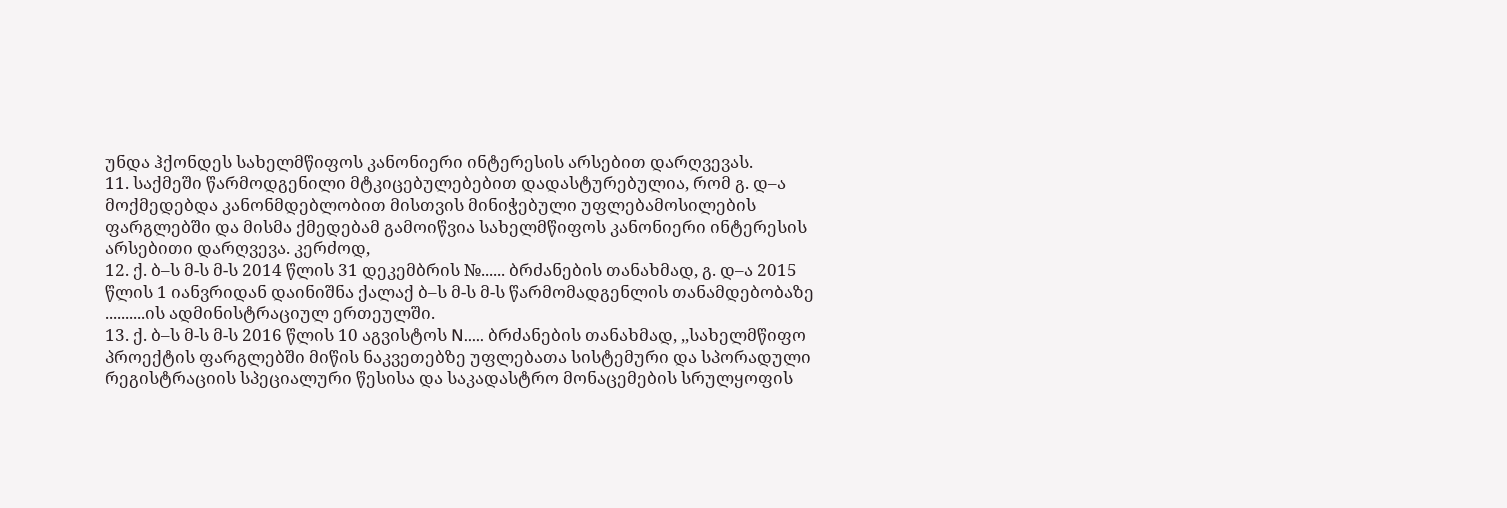უნდა ჰქონდეს სახელმწიფოს კანონიერი ინტერესის არსებით დარღვევას.
11. საქმეში წარმოდგენილი მტკიცებულებებით დადასტურებულია, რომ გ. დ–ა მოქმედებდა კანონმდებლობით მისთვის მინიჭებული უფლებამოსილების ფარგლებში და მისმა ქმედებამ გამოიწვია სახელმწიფოს კანონიერი ინტერესის არსებითი დარღვევა. კერძოდ,
12. ქ. ბ–ს მ-ს მ-ს 2014 წლის 31 დეკემბრის №...... ბრძანების თანახმად, გ. დ–ა 2015 წლის 1 იანვრიდან დაინიშნა ქალაქ ბ–ს მ-ს მ-ს წარმომადგენლის თანამდებობაზე ..........ის ადმინისტრაციულ ერთეულში.
13. ქ. ბ–ს მ-ს მ-ს 2016 წლის 10 აგვისტოს N..... ბრძანების თანახმად, ,,სახელმწიფო პროექტის ფარგლებში მიწის ნაკვეთებზე უფლებათა სისტემური და სპორადული რეგისტრაციის სპეციალური წესისა და საკადასტრო მონაცემების სრულყოფის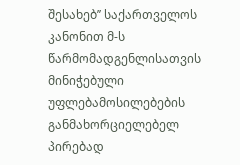შესახებ’’ საქართველოს კანონით მ-ს წარმომადგენლისათვის მინიჭებული უფლებამოსილებების განმახორციელებელ პირებად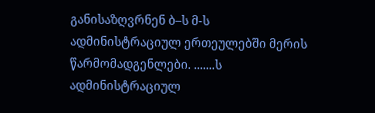განისაზღვრნენ ბ–ს მ-ს ადმინისტრაციულ ერთეულებში მერის წარმომადგენლები. .......ს ადმინისტრაციულ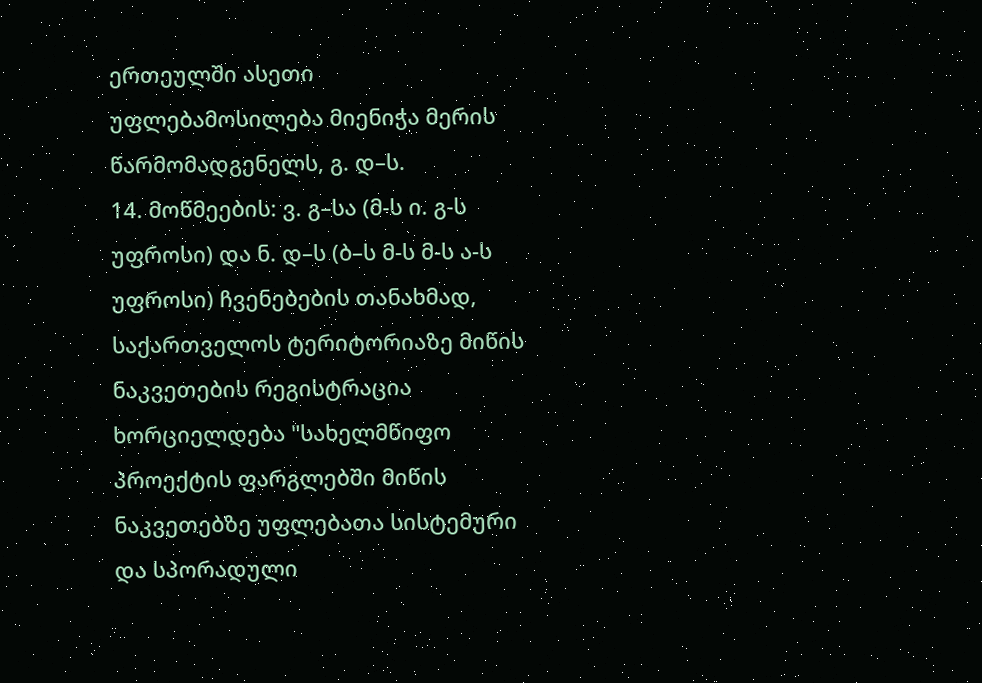ერთეულში ასეთი უფლებამოსილება მიენიჭა მერის წარმომადგენელს, გ. დ–ს.
14. მოწმეების: ვ. გ–სა (მ-ს ი. გ-ს უფროსი) და ნ. დ–ს (ბ–ს მ-ს მ-ს ა-ს უფროსი) ჩვენებების თანახმად, საქართველოს ტერიტორიაზე მიწის ნაკვეთების რეგისტრაცია ხორციელდება "სახელმწიფო პროექტის ფარგლებში მიწის ნაკვეთებზე უფლებათა სისტემური და სპორადული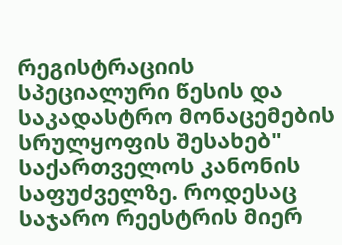რეგისტრაციის სპეციალური წესის და საკადასტრო მონაცემების სრულყოფის შესახებ" საქართველოს კანონის საფუძველზე. როდესაც საჯარო რეესტრის მიერ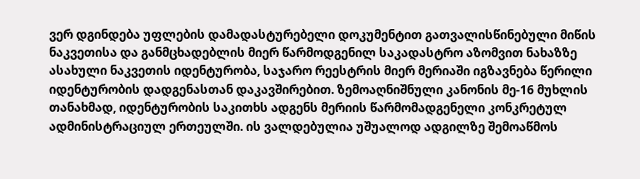ვერ დგინდება უფლების დამადასტურებელი დოკუმენტით გათვალისწინებული მიწის ნაკვეთისა და განმცხადებლის მიერ წარმოდგენილ საკადასტრო აზომვით ნახაზზე ასახული ნაკვეთის იდენტურობა, საჯარო რეესტრის მიერ მერიაში იგზავნება წერილი იდენტურობის დადგენასთან დაკავშირებით. ზემოაღნიშნული კანონის მე-16 მუხლის თანახმად, იდენტურობის საკითხს ადგენს მერიის წარმომადგენელი კონკრეტულ ადმინისტრაციულ ერთეულში. ის ვალდებულია უშუალოდ ადგილზე შემოაწმოს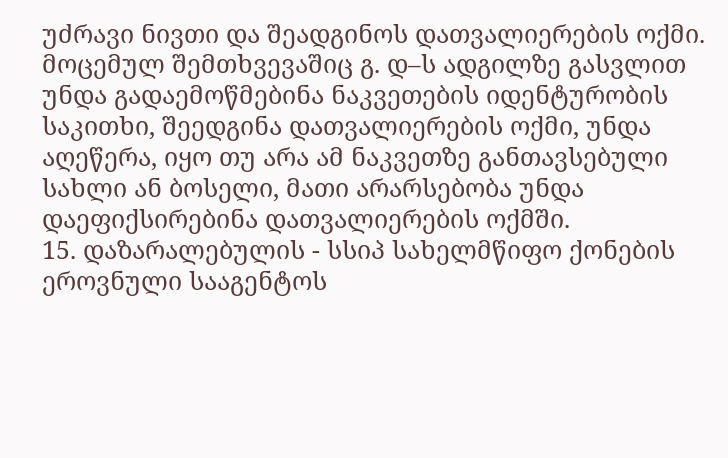უძრავი ნივთი და შეადგინოს დათვალიერების ოქმი. მოცემულ შემთხვევაშიც გ. დ–ს ადგილზე გასვლით უნდა გადაემოწმებინა ნაკვეთების იდენტურობის საკითხი, შეედგინა დათვალიერების ოქმი, უნდა აღეწერა, იყო თუ არა ამ ნაკვეთზე განთავსებული სახლი ან ბოსელი, მათი არარსებობა უნდა დაეფიქსირებინა დათვალიერების ოქმში.
15. დაზარალებულის - სსიპ სახელმწიფო ქონების ეროვნული სააგენტოს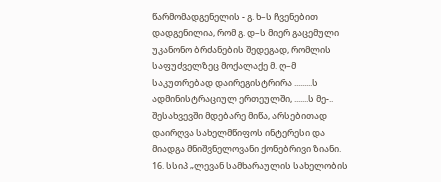წარმომადგენელის - გ. ხ–ს ჩვენებით დადგენილია, რომ გ. დ–ს მიერ გაცემული უკანონო ბრძანების შედეგად, რომლის საფუძველზეც მოქალაქე მ. ღ–მ საკუთრებად დაირეგისტრირა .........ს ადმინისტრაციულ ერთეულში, .......ს მე-.. შესახვევში მდებარე მიწა, არსებითად დაირღვა სახელმწიფოს ინტერესი და მიადგა მნიშვნელოვანი ქონებრივი ზიანი.
16. სსიპ „ლევან სამხარაულის სახელობის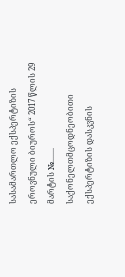სასამართლო ექსპერტიზის ეროვნული ბიუროს“ 2017 წლის 29 მარტის №....... საქონელთმცოდნეობითი ექსპერტიზის დასკვნის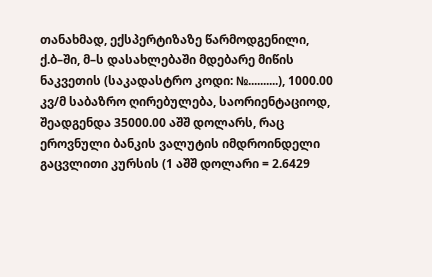თანახმად, ექსპერტიზაზე წარმოდგენილი, ქ.ბ–ში, მ–ს დასახლებაში მდებარე მიწის ნაკვეთის (საკადასტრო კოდი: №..........), 1000.00 კვ/მ საბაზრო ღირებულება, საორიენტაციოდ, შეადგენდა 35000.00 აშშ დოლარს, რაც ეროვნული ბანკის ვალუტის იმდროინდელი გაცვლითი კურსის (1 აშშ დოლარი = 2.6429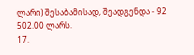ლარი) შესაბამისად, შეადგენდა - 92 502.00 ლარს.
17.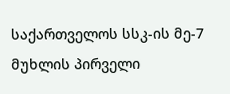საქართველოს სსკ-ის მე-7 მუხლის პირველი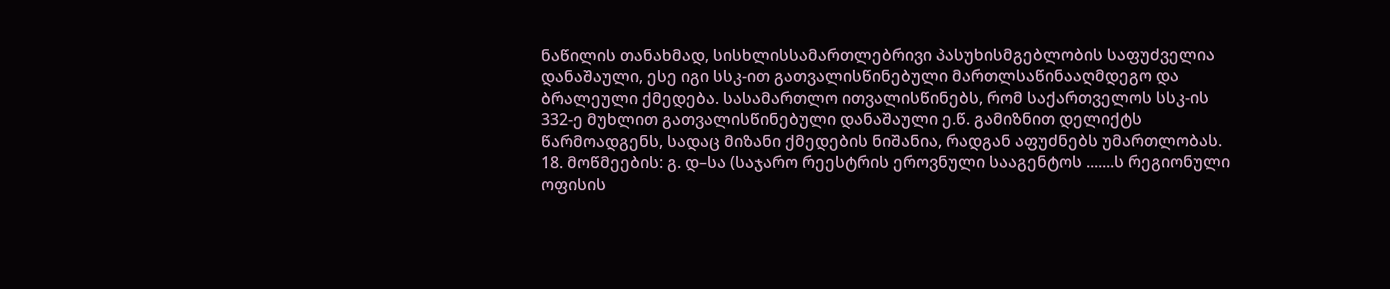ნაწილის თანახმად, სისხლისსამართლებრივი პასუხისმგებლობის საფუძველია დანაშაული, ესე იგი სსკ-ით გათვალისწინებული მართლსაწინააღმდეგო და ბრალეული ქმედება. სასამართლო ითვალისწინებს, რომ საქართველოს სსკ-ის 332-ე მუხლით გათვალისწინებული დანაშაული ე.წ. გამიზნით დელიქტს წარმოადგენს, სადაც მიზანი ქმედების ნიშანია, რადგან აფუძნებს უმართლობას.
18. მოწმეების: გ. დ–სა (საჯარო რეესტრის ეროვნული სააგენტოს .......ს რეგიონული ოფისის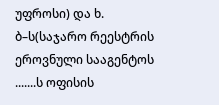უფროსი) და ხ. ბ–ს(საჯარო რეესტრის ეროვნული სააგენტოს .......ს ოფისის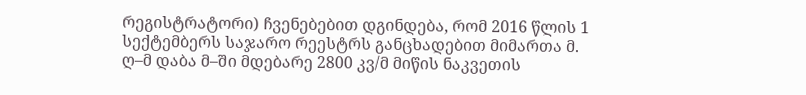რეგისტრატორი) ჩვენებებით დგინდება, რომ 2016 წლის 1 სექტემბერს საჯარო რეესტრს განცხადებით მიმართა მ. ღ–მ დაბა მ–ში მდებარე 2800 კვ/მ მიწის ნაკვეთის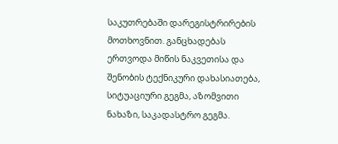საკუთრებაში დარეგისტრირების მოთხოვნით. განცხადებას ერთვოდა მიწის ნაკვეთისა და შენობის ტექნიკური დახასიათება, სიტუაციური გეგმა, აზომვითი ნახაზი, საკადასტრო გეგმა.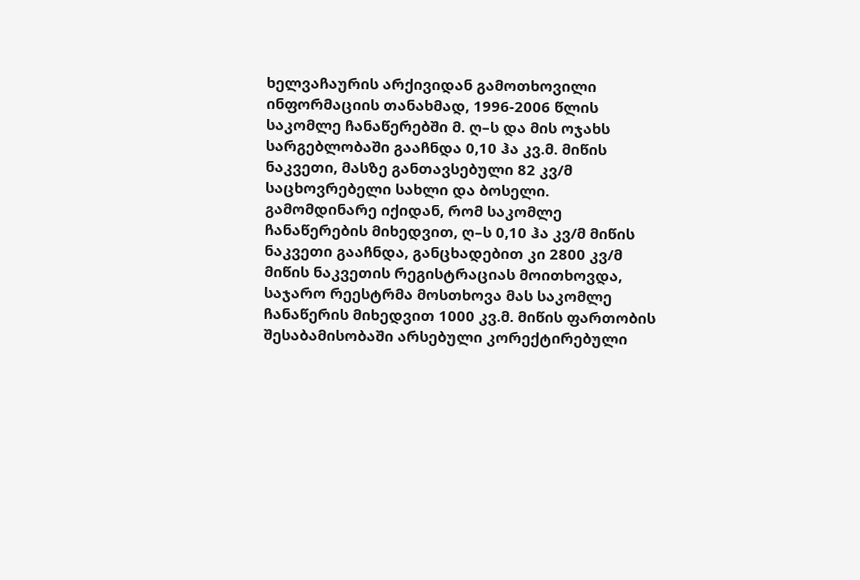ხელვაჩაურის არქივიდან გამოთხოვილი ინფორმაციის თანახმად, 1996-2006 წლის საკომლე ჩანაწერებში მ. ღ–ს და მის ოჯახს სარგებლობაში გააჩნდა 0,10 ჰა კვ.მ. მიწის ნაკვეთი, მასზე განთავსებული 82 კვ/მ საცხოვრებელი სახლი და ბოსელი. გამომდინარე იქიდან, რომ საკომლე ჩანაწერების მიხედვით, ღ–ს 0,10 ჰა კვ/მ მიწის ნაკვეთი გააჩნდა, განცხადებით კი 2800 კვ/მ მიწის ნაკვეთის რეგისტრაციას მოითხოვდა, საჯარო რეესტრმა მოსთხოვა მას საკომლე ჩანაწერის მიხედვით 1000 კვ.მ. მიწის ფართობის შესაბამისობაში არსებული კორექტირებული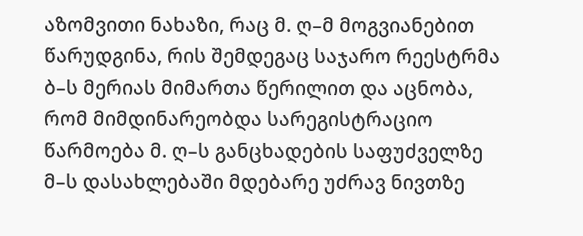აზომვითი ნახაზი, რაც მ. ღ–მ მოგვიანებით წარუდგინა, რის შემდეგაც საჯარო რეესტრმა ბ–ს მერიას მიმართა წერილით და აცნობა, რომ მიმდინარეობდა სარეგისტრაციო წარმოება მ. ღ–ს განცხადების საფუძველზე მ–ს დასახლებაში მდებარე უძრავ ნივთზე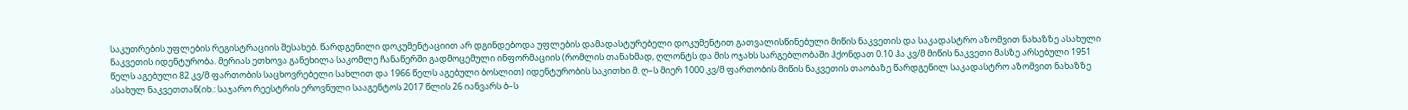საკუთრების უფლების რეგისტრაციის შესახებ. წარდგენილი დოკუმენტაციით არ დგინდებოდა უფლების დამადასტურებელი დოკუმენტით გათვალისწინებული მიწის ნაკვეთის და საკადასტრო აზომვით ნახაზზე ასახული ნაკვეთის იდენტურობა. მერიას ეთხოვა განეხილა საკომლე ჩანაწერში გადმოცემული ინფორმაციის (რომლის თანახმად, ღლონტს და მის ოჯახს სარგებლობაში ჰქონდათ 0.10 ჰა კვ/მ მიწის ნაკვეთი მასზე არსებული 1951 წელს აგებული 82 კვ/მ ფართობის საცხოვრებელი სახლით და 1966 წელს აგებული ბოსლით) იდენტურობის საკითხი მ. ღ–ს მიერ 1000 კვ/მ ფართობის მიწის ნაკვეთის თაობაზე წარდგენილ საკადასტრო აზომვით ნახაზზე ასახულ ნაკვეთთან(იხ.: საჯარო რეესტრის ეროვნული სააგენტოს 2017 წლის 26 იანვარს ბ–ს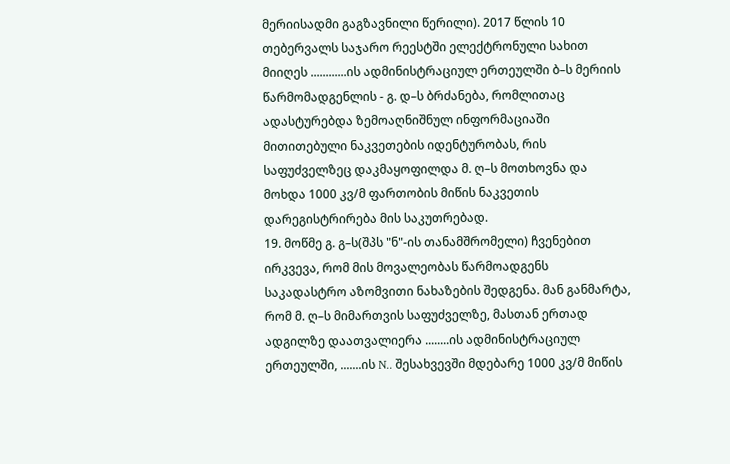მერიისადმი გაგზავნილი წერილი). 2017 წლის 10 თებერვალს საჯარო რეესტში ელექტრონული სახით მიიღეს ............ის ადმინისტრაციულ ერთეულში ბ–ს მერიის წარმომადგენლის - გ. დ–ს ბრძანება, რომლითაც ადასტურებდა ზემოაღნიშნულ ინფორმაციაში მითითებული ნაკვეთების იდენტურობას, რის საფუძველზეც დაკმაყოფილდა მ. ღ–ს მოთხოვნა და მოხდა 1000 კვ/მ ფართობის მიწის ნაკვეთის დარეგისტრირება მის საკუთრებად.
19. მოწმე გ. გ–ს(შპს "ნ"-ის თანამშრომელი) ჩვენებით ირკვევა, რომ მის მოვალეობას წარმოადგენს საკადასტრო აზომვითი ნახაზების შედგენა. მან განმარტა, რომ მ. ღ–ს მიმართვის საფუძველზე, მასთან ერთად ადგილზე დაათვალიერა ........ის ადმინისტრაციულ ერთეულში, .......ის N.. შესახვევში მდებარე 1000 კვ/მ მიწის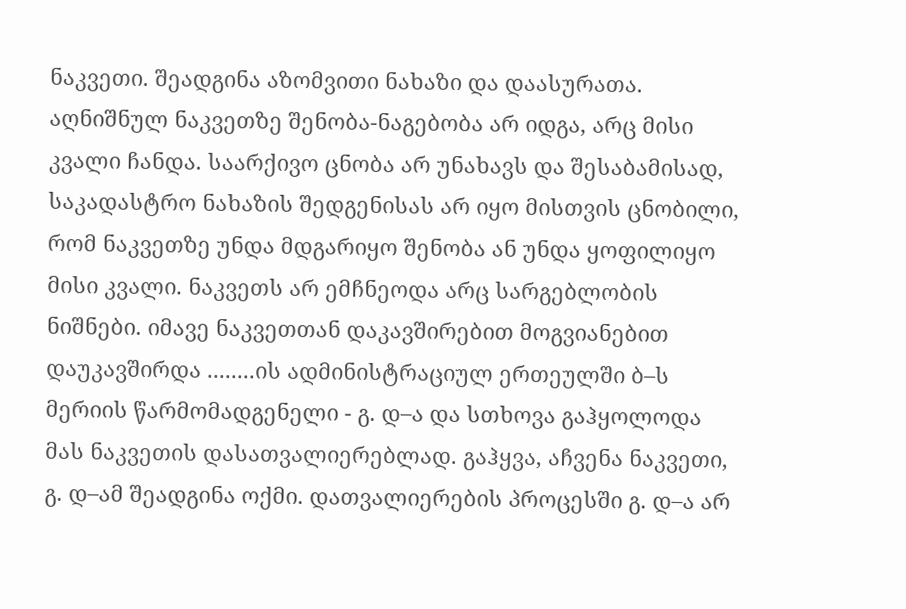ნაკვეთი. შეადგინა აზომვითი ნახაზი და დაასურათა. აღნიშნულ ნაკვეთზე შენობა-ნაგებობა არ იდგა, არც მისი კვალი ჩანდა. საარქივო ცნობა არ უნახავს და შესაბამისად, საკადასტრო ნახაზის შედგენისას არ იყო მისთვის ცნობილი, რომ ნაკვეთზე უნდა მდგარიყო შენობა ან უნდა ყოფილიყო მისი კვალი. ნაკვეთს არ ემჩნეოდა არც სარგებლობის ნიშნები. იმავე ნაკვეთთან დაკავშირებით მოგვიანებით დაუკავშირდა ........ის ადმინისტრაციულ ერთეულში ბ–ს მერიის წარმომადგენელი - გ. დ–ა და სთხოვა გაჰყოლოდა მას ნაკვეთის დასათვალიერებლად. გაჰყვა, აჩვენა ნაკვეთი, გ. დ–ამ შეადგინა ოქმი. დათვალიერების პროცესში გ. დ–ა არ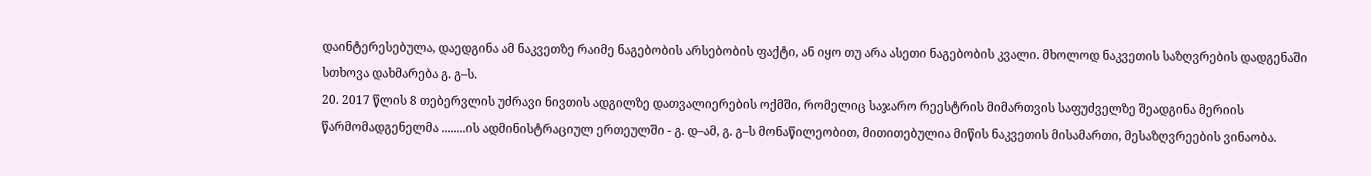დაინტერესებულა, დაედგინა ამ ნაკვეთზე რაიმე ნაგებობის არსებობის ფაქტი, ან იყო თუ არა ასეთი ნაგებობის კვალი. მხოლოდ ნაკვეთის საზღვრების დადგენაში სთხოვა დახმარება გ. გ–ს.
20. 2017 წლის 8 თებერვლის უძრავი ნივთის ადგილზე დათვალიერების ოქმში, რომელიც საჯარო რეესტრის მიმართვის საფუძველზე შეადგინა მერიის წარმომადგენელმა ........ის ადმინისტრაციულ ერთეულში - გ. დ–ამ, გ. გ–ს მონაწილეობით, მითითებულია მიწის ნაკვეთის მისამართი, მესაზღვრეების ვინაობა.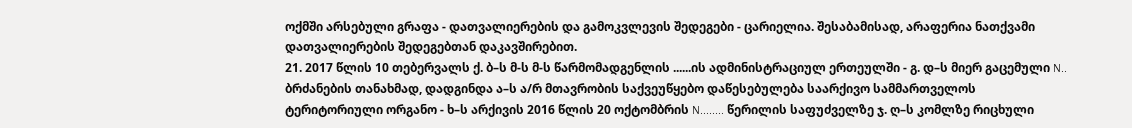ოქმში არსებული გრაფა - დათვალიერების და გამოკვლევის შედეგები - ცარიელია. შესაბამისად, არაფერია ნათქვამი დათვალიერების შედეგებთან დაკავშირებით.
21. 2017 წლის 10 თებერვალს ქ. ბ–ს მ-ს მ-ს წარმომადგენლის ......ის ადმინისტრაციულ ერთეულში - გ. დ–ს მიერ გაცემული N.. ბრძანების თანახმად, დადგინდა ა–ს ა/რ მთავრობის საქვეუწყებო დაწესებულება საარქივო სამმართველოს ტერიტორიული ორგანო - ხ–ს არქივის 2016 წლის 20 ოქტომბრის N........ წერილის საფუძველზე ჯ. ღ–ს კომლზე რიცხული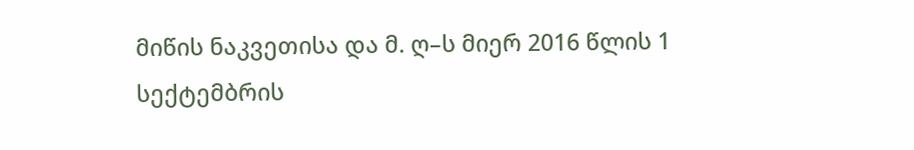მიწის ნაკვეთისა და მ. ღ–ს მიერ 2016 წლის 1 სექტემბრის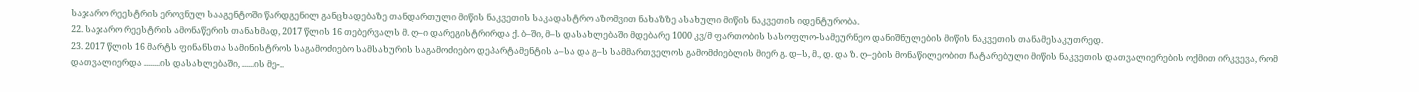საჯარო რეესტრის ეროვნულ სააგენტოში წარდგენილ განცხადებაზე თანდართული მიწის ნაკვეთის საკადასტრო აზომვით ნახაზზე ასახული მიწის ნაკვეთის იდენტურობა.
22. საჯარო რეესტრის ამონაწერის თანახმად, 2017 წლის 16 თებერვალს მ. ღ–ი დარეგისტრირდა ქ. ბ–ში, მ–ს დასახლებაში მდებარე 1000 კვ/მ ფართობის სასოფლო-სამეურნეო დანიშნულების მიწის ნაკვეთის თანამესაკუთრედ.
23. 2017 წლის 16 მარტს ფინანსთა სამინისტროს საგამოძიებო სამსახურის საგამოძიებო დეპარტამენტის ა–სა და გ–ს სამმართველოს გამომძიებლის მიერ გ. დ–ს, მ., დ. და ზ. ღ–ების მონაწილეობით ჩატარებული მიწის ნაკვეთის დათვალიერების ოქმით ირკვევა, რომ დათვალიერდა ........ის დასახლებაში, ......ის მე-..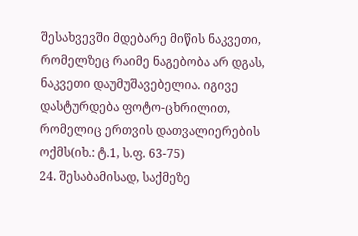შესახვევში მდებარე მიწის ნაკვეთი, რომელზეც რაიმე ნაგებობა არ დგას, ნაკვეთი დაუმუშავებელია. იგივე დასტურდება ფოტო-ცხრილით, რომელიც ერთვის დათვალიერების ოქმს(იხ.: ტ.1, ს.ფ. 63-75)
24. შესაბამისად, საქმეზე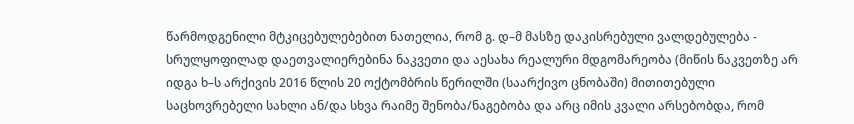წარმოდგენილი მტკიცებულებებით ნათელია, რომ გ. დ–მ მასზე დაკისრებული ვალდებულება - სრულყოფილად დაეთვალიერებინა ნაკვეთი და აესახა რეალური მდგომარეობა (მიწის ნაკვეთზე არ იდგა ხ–ს არქივის 2016 წლის 20 ოქტომბრის წერილში (საარქივო ცნობაში) მითითებული საცხოვრებელი სახლი ან/და სხვა რაიმე შენობა/ნაგებობა და არც იმის კვალი არსებობდა, რომ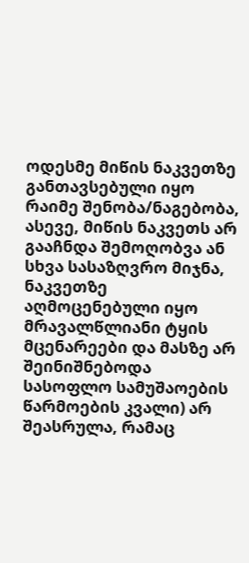ოდესმე მიწის ნაკვეთზე განთავსებული იყო რაიმე შენობა/ნაგებობა, ასევე, მიწის ნაკვეთს არ გააჩნდა შემოღობვა ან სხვა სასაზღვრო მიჯნა, ნაკვეთზე აღმოცენებული იყო მრავალწლიანი ტყის მცენარეები და მასზე არ შეინიშნებოდა სასოფლო სამუშაოების წარმოების კვალი) არ შეასრულა, რამაც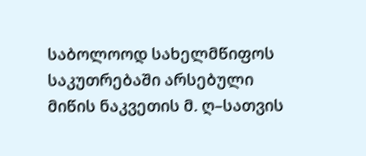საბოლოოდ სახელმწიფოს საკუთრებაში არსებული მიწის ნაკვეთის მ. ღ–სათვის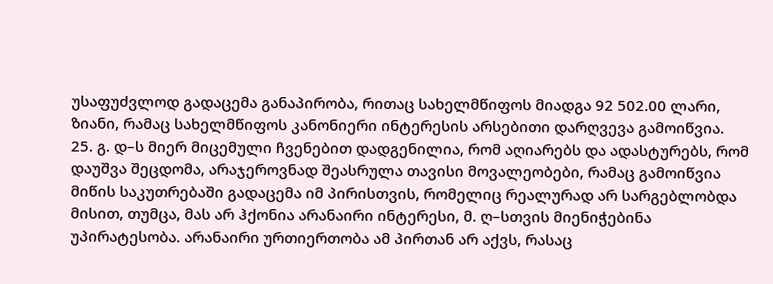უსაფუძვლოდ გადაცემა განაპირობა, რითაც სახელმწიფოს მიადგა 92 502.00 ლარი, ზიანი, რამაც სახელმწიფოს კანონიერი ინტერესის არსებითი დარღვევა გამოიწვია.
25. გ. დ–ს მიერ მიცემული ჩვენებით დადგენილია, რომ აღიარებს და ადასტურებს, რომ დაუშვა შეცდომა, არაჯეროვნად შეასრულა თავისი მოვალეობები, რამაც გამოიწვია მიწის საკუთრებაში გადაცემა იმ პირისთვის, რომელიც რეალურად არ სარგებლობდა მისით, თუმცა, მას არ ჰქონია არანაირი ინტერესი, მ. ღ–სთვის მიენიჭებინა უპირატესობა. არანაირი ურთიერთობა ამ პირთან არ აქვს, რასაც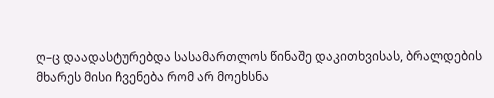ღ–ც დაადასტურებდა სასამართლოს წინაშე დაკითხვისას, ბრალდების მხარეს მისი ჩვენება რომ არ მოეხსნა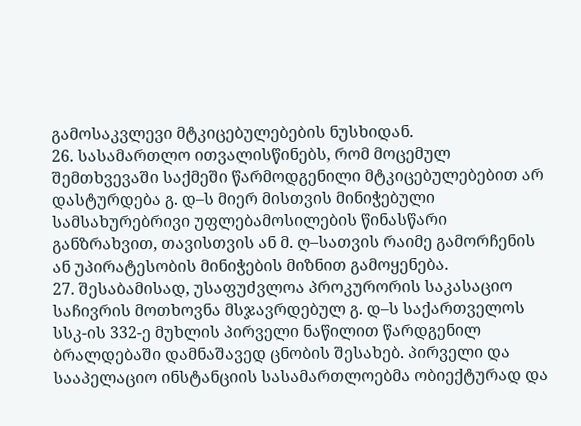გამოსაკვლევი მტკიცებულებების ნუსხიდან.
26. სასამართლო ითვალისწინებს, რომ მოცემულ შემთხვევაში საქმეში წარმოდგენილი მტკიცებულებებით არ დასტურდება გ. დ–ს მიერ მისთვის მინიჭებული სამსახურებრივი უფლებამოსილების წინასწარი განზრახვით, თავისთვის ან მ. ღ–სათვის რაიმე გამორჩენის ან უპირატესობის მინიჭების მიზნით გამოყენება.
27. შესაბამისად, უსაფუძვლოა პროკურორის საკასაციო საჩივრის მოთხოვნა მსჯავრდებულ გ. დ–ს საქართველოს სსკ-ის 332-ე მუხლის პირველი ნაწილით წარდგენილ ბრალდებაში დამნაშავედ ცნობის შესახებ. პირველი და სააპელაციო ინსტანციის სასამართლოებმა ობიექტურად და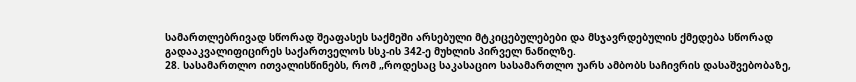სამართლებრივად სწორად შეაფასეს საქმეში არსებული მტკიცებულებები და მსჯავრდებულის ქმედება სწორად გადააკვალიფიცირეს საქართველოს სსკ-ის 342-ე მუხლის პირველ ნაწილზე.
28. სასამართლო ითვალისწინებს, რომ „როდესაც საკასაციო სასამართლო უარს ამბობს საჩივრის დასაშვებობაზე,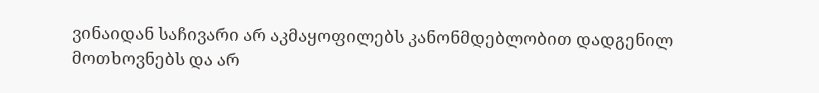ვინაიდან საჩივარი არ აკმაყოფილებს კანონმდებლობით დადგენილ მოთხოვნებს და არ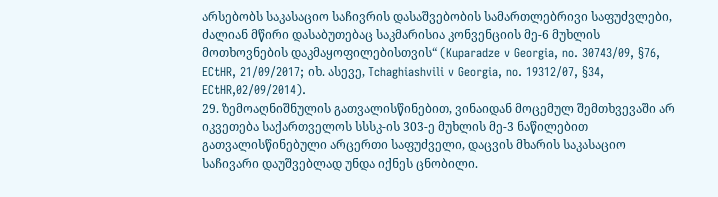არსებობს საკასაციო საჩივრის დასაშვებობის სამართლებრივი საფუძვლები, ძალიან მწირი დასაბუთებაც საკმარისია კონვენციის მე-6 მუხლის მოთხოვნების დაკმაყოფილებისთვის“ (Kuparadze v Georgia, no. 30743/09, §76, ECtHR, 21/09/2017; იხ. ასევე, Tchaghiashvili v Georgia, no. 19312/07, §34, ECtHR,02/09/2014).
29. ზემოაღნიშნულის გათვალისწინებით, ვინაიდან მოცემულ შემთხვევაში არ იკვეთება საქართველოს სსსკ-ის 303-ე მუხლის მე-3 ნაწილებით გათვალისწინებული არცერთი საფუძველი, დაცვის მხარის საკასაციო საჩივარი დაუშვებლად უნდა იქნეს ცნობილი.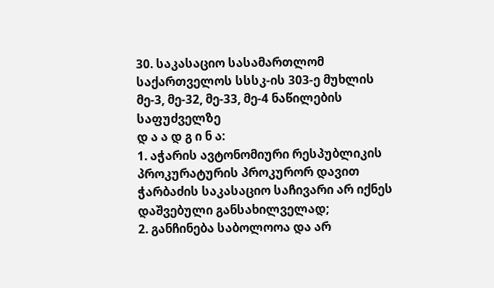30. საკასაციო სასამართლომ საქართველოს სსსკ-ის 303-ე მუხლის მე-3, მე-32, მე-33, მე-4 ნაწილების საფუძველზე
დ ა ა დ გ ი ნ ა:
1. აჭარის ავტონომიური რესპუბლიკის პროკურატურის პროკურორ დავით ჭარბაძის საკასაციო საჩივარი არ იქნეს დაშვებული განსახილველად;
2. განჩინება საბოლოოა და არ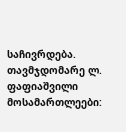საჩივრდება.
თავმჯდომარე ლ. ფაფიაშვილი
მოსამართლეები: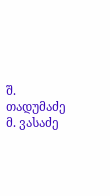შ. თადუმაძე
მ. ვასაძე